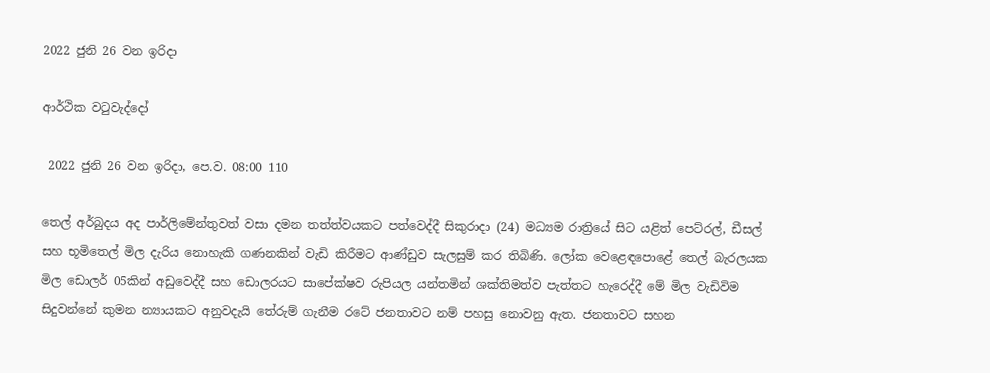2022 ජුනි 26 වන ඉරිදා

ආර්ථික වටුවැද්දෝ

 2022 ජුනි 26 වන ඉරිදා, පෙ.ව. 08:00 110

තෙල් අර්බුදය අද පාර්ලිමේන්තුවත් වසා දමන තත්ත්වයකට පත්වෙද්දී සිකුරාදා (24) මධ්‍යම රාත්‍රියේ සිට යළිත් පෙට්රල්, ඩීසල් සහ භූමිතෙල් මිල දැරිය නොහැකි ගණනකින් වැඩි කිරීමට ආණ්ඩුව සැලසුම් කර තිබිණි. ලෝක වෙළෙඳපොළේ තෙල් බැරලයක මිල ඩොලර් 05කින් අඩුවෙද්දී සහ ඩොලරයට සාපේක්ෂව රුපියල යන්තමින් ශක්තිමත්ව පැත්තට හැරෙද්දී මේ මිල වැඩිවිම සිදුවන්නේ කුමන න්‍යායකට අනුවදැයි තේරුම් ගැනීම රටේ ජනතාවට නම් පහසු නොවනු ඇත. ජනතාවට සහන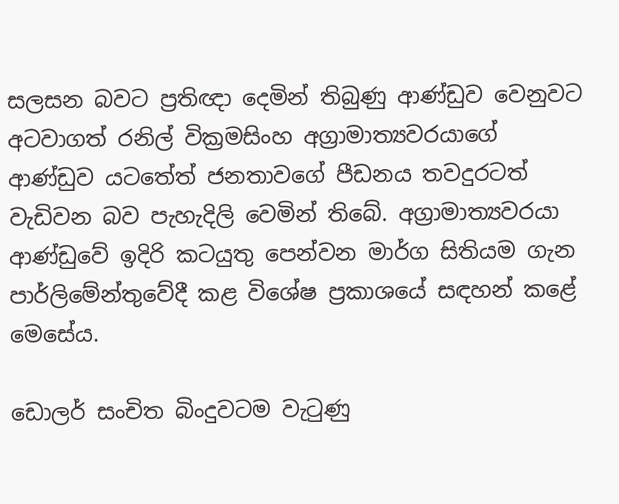සලසන බවට ප්‍රතිඥා දෙමින් තිබුණු ආණ්ඩුව වෙනුවට අටවාගත් රනිල් වික්‍රමසිංහ අග්‍රාමාත්‍යවරයාගේ ආණ්ඩුව යටතේත් ජනතාවගේ පීඩනය තවදුරටත් වැඩිවන බව පැහැදිලි වෙමින් තිබේ. අග්‍රාමාත්‍යවරයා ආණ්ඩුවේ ඉදිරි කටයුතු පෙන්වන මාර්ග සිතියම ගැන පාර්ලිමේන්තුවේදී කළ විශේෂ ප්‍රකාශයේ සඳහන් කළේ මෙසේය.

ඩොලර් සංචිත බිංදුවටම වැටුණු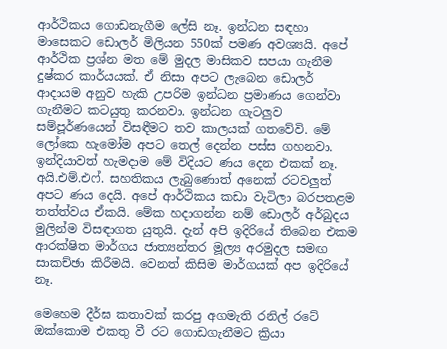ආර්ථිකය ගොඩනැගීම ලේසි නෑ. ඉන්ධන සඳහා මාසෙකට ඩොලර් මිලියන 550ක් පමණ අවශ්‍යයි. අපේ ආර්ථික ප්‍රශ්න මත මේ මුදල මාසිකව සපයා ගැනීම දුෂ්කර කාර්යයක්. ඒ නිසා අපට ලැබෙන ඩොලර් ආදායම අනුව හැකි උපරිම ඉන්ධන ප්‍රමාණය ගෙන්වා ගැනීමට කටයුතු කරනවා. ඉන්ධන ගැටලුව සම්පූර්ණයෙන් විසඳීමට තව කාලයක් ගතවේවි. මේ ලෝකෙ හැමෝම අපට තෙල් දෙන්න පස්ස ගහනවා. ඉන්දියාවත් හැමදාම මේ විදියට ණය දෙන එකක් නෑ. අයි.එම්.එෆ්. සහතිකය ලැබුණොත් අනෙක් රටවලුත් අපට ණය දෙයි. අපේ ආර්ථිකය කඩා වැටිලා බරපතළම තත්ත්වය ඒකයි. මේක හදාගන්න නම් ඩොලර් අර්බුදය මුලින්ම විසඳාගත යුතුයි. දැන් අපි ඉදිරියේ තිබෙන එකම ආරක්ෂිත මාර්ගය ජාත්‍යන්තර මූල්‍ය අරමුදල සමඟ සාකච්ඡා කිරීමයි. වෙනත් කිසිම මාර්ගයක් අප ඉදිරියේ නෑ.

මෙහෙම දීර්ඝ කතාවක් කරපු අගමැති රනිල් රටේ ඔක්කොම එකතු වී රට ගොඩගැනීමට ක්‍රියා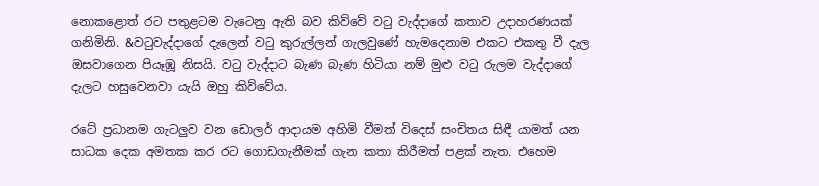නොකළොත් රට පතුළටම වැටෙනු ඇති බව කිව්වේ වටු වැද්දාගේ කතාව උදාහරණයක් ගනිමිනි. &වටුවැද්දාගේ දැලෙන් වටු කුරුල්ලන් ගැලවුණේ හැමදෙනාම එකට එකතු වී දැල ඔසවාගෙන පියෑඹූ නිසයි. වටු වැද්දාට බැණ බැණ හිටියා නම් මුළු වටු රුලම වැද්දාගේ දැලට හසුවෙනවා යැයි ඔහු කිව්වේය.

රටේ ප්‍රධානම ගැටලුව වන ඩොලර් ආදායම අහිමි වීමත් විදෙස් සංචිතය සිඳී යාමත් යන සාධක දෙක අමතක කර රට ගොඩගැනීමක් ගැන කතා කිරීමත් පළක් නැත. එහෙම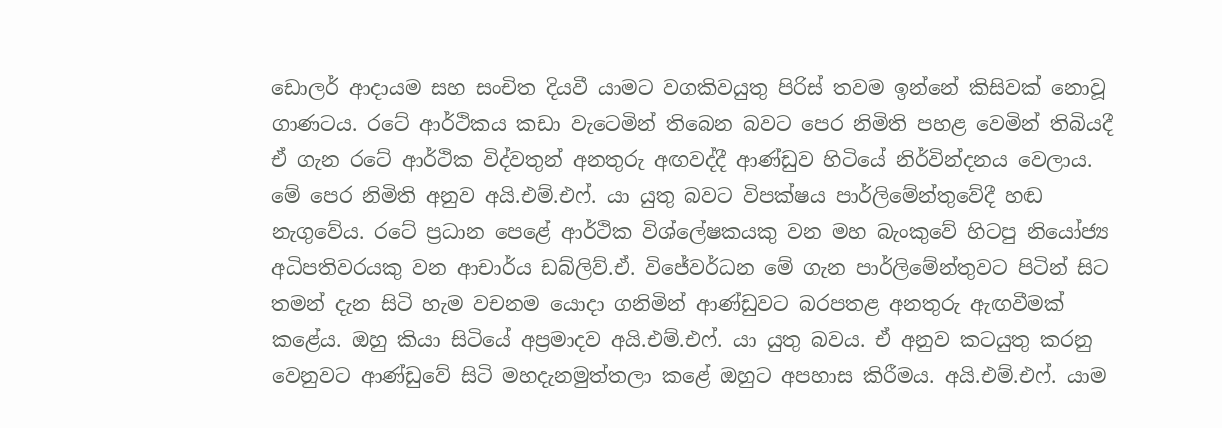ඩොලර් ආදායම සහ සංචිත දියවී යාමට වගකිවයුතු පිරිස් තවම ඉන්නේ කිසිවක් නොවූ ගාණටය. රටේ ආර්ථිකය කඩා වැටෙමින් තිබෙන බවට පෙර නිමිති පහළ වෙමින් තිබියදී ඒ ගැන රටේ ආර්ථික විද්වතුන් අනතුරු අඟවද්දී ආණ්ඩුව හිටියේ නිර්වින්දනය වෙලාය. මේ පෙර නිමිති අනුව අයි.එම්.එෆ්. යා යුතු බවට විපක්ෂය පාර්ලිමේන්තුවේදී හඬ නැගුවේය. රටේ ප්‍රධාන පෙළේ ආර්ථික විශ්ලේෂකයකු වන මහ බැංකුවේ හිටපු නියෝජ්‍ය අධිපතිවරයකු වන ආචාර්ය ඩබ්ලිව්.ඒ. විජේවර්ධන මේ ගැන පාර්ලිමේන්තුවට පිටින් සිට තමන් දැන සිටි හැම වචනම යොදා ගනිමින් ආණ්ඩුවට බරපතළ අනතුරු ඇඟවීමක් කළේය. ඔහු කියා සිටියේ අප්‍රමාදව අයි.එම්.එෆ්. යා යුතු බවය. ඒ අනුව කටයුතු කරනු වෙනුවට ආණ්ඩුවේ සිටි මහදැනමුත්තලා කළේ ඔහුට අපහාස කිරීමය. අයි.එම්.එෆ්. යාම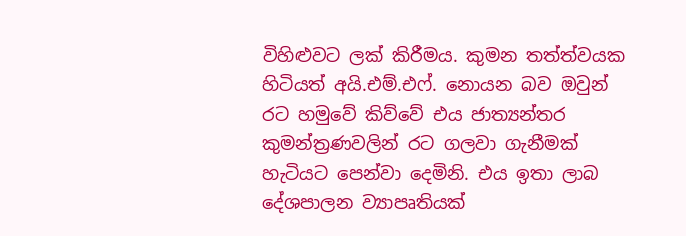විහිළුවට ලක් කිරීමය. කුමන තත්ත්වයක හිටියත් අයි.එම්.එෆ්. නොයන බව ඔවුන් රට හමුවේ කිව්වේ එය ජාත්‍යන්තර කුමන්ත්‍රණවලින් රට ගලවා ගැනීමක් හැටියට පෙන්වා දෙමිනි. එය ඉතා ලාබ දේශපාලන ව්‍යාපෘතියක්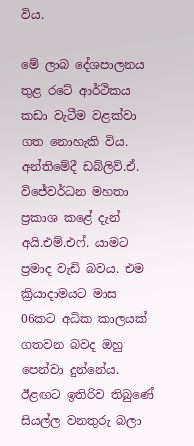විය.

මේ ලාබ දේශපාලනය තුළ රටේ ආර්ථිකය කඩා වැටීම වළක්වා ගත නොහැකි විය. අන්තිමේදී ඩබ්ලිව්.ඒ. විජේවර්ධන මහතා ප්‍රකාශ කළේ දැන් අයි.එම්.එෆ්. යාමට ප්‍රමාද වැඩි බවය. එම ක්‍රියාදාමයට මාස 06කට අධික කාලයක් ගතවන බවද ඔහු පෙන්වා දුන්නේය. ඊළඟට ඉතිරිව තිබුණේ සියල්ල වනතුරු බලා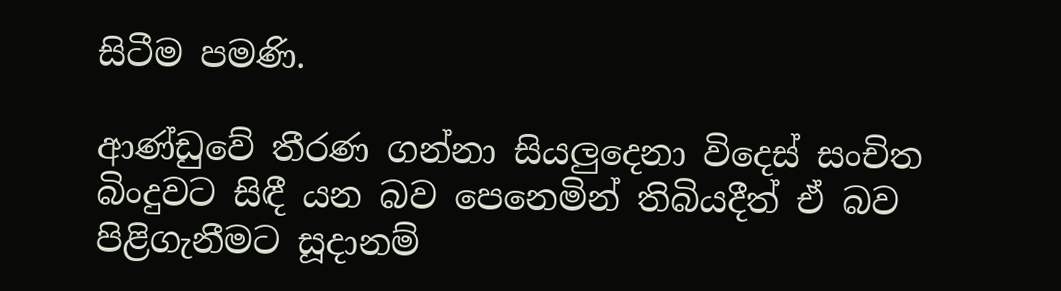සිටීම පමණි.

ආණ්ඩුවේ තීරණ ගන්නා සියලුදෙනා විදෙස් සංචිත බිංදුවට සිඳී යන බව පෙනෙමින් තිබියදීත් ඒ බව පිළිගැනීමට සූදානම්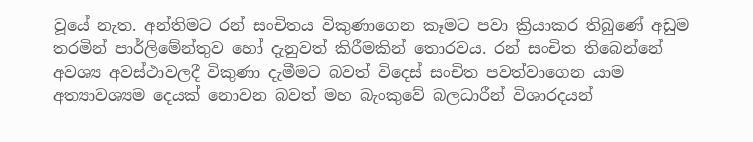වූයේ නැත. අන්තිමට රන් සංචිතය විකුණාගෙන කෑමට පවා ක්‍රියාකර තිබුණේ අඩුම තරමින් පාර්ලිමේන්තුව හෝ දැනුවත් කිරීමකින් තොරවය. රන් සංචිත තිබෙන්නේ අවශ්‍ය අවස්ථාවලදී විකුණා දැමීමට බවත් විදෙස් සංචිත පවත්වාගෙන යාම අත්‍යාවශ්‍යම දෙයක් නොවන බවත් මහ බැංකුවේ බලධාරීන් විශාරදයන්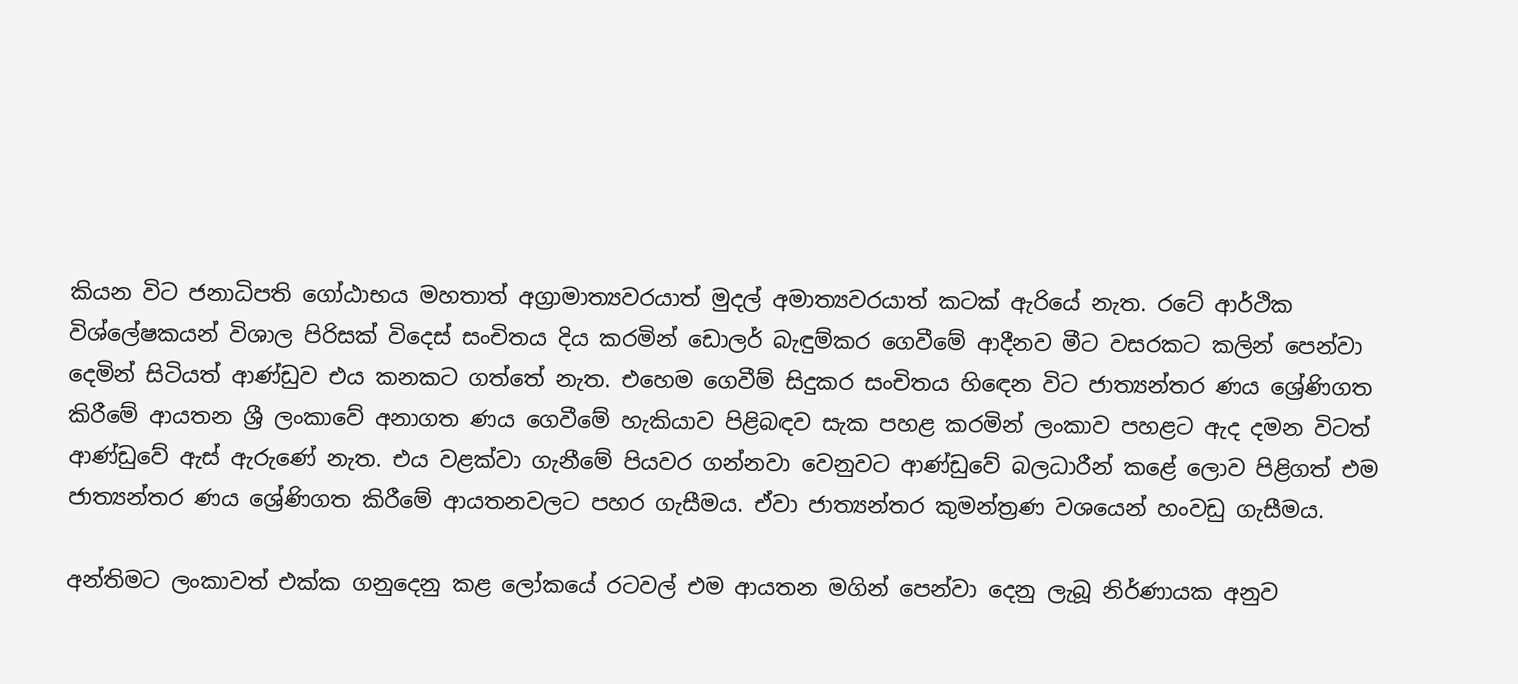කියන විට ජනාධිපති ගෝඨාභය මහතාත් අග්‍රාමාත්‍යවරයාත් මුදල් අමාත්‍යවරයාත් කටක් ඇරියේ නැත. රටේ ආර්ථික විශ්ලේෂකයන් විශාල පිරිසක් විදෙස් සංචිතය දිය කරමින් ඩොලර් බැඳුම්කර ගෙවීමේ ආදීනව මීට වසරකට කලින් පෙන්වා දෙමින් සිටියත් ආණ්ඩුව එය කනකට ගත්තේ නැත. එහෙම ගෙවීම් සිදුකර සංචිතය හිඳෙන විට ජාත්‍යන්තර ණය ශ්‍රේණිගත කිරීමේ ආයතන ශ්‍රී ලංකාවේ අනාගත ණය ගෙවීමේ හැකියාව පිළිබඳව සැක පහළ කරමින් ලංකාව පහළට ඇද දමන විටත් ආණ්ඩුවේ ඇස් ඇරුණේ නැත. එය වළක්වා ගැනීමේ පියවර ගන්නවා වෙනුවට ආණ්ඩුවේ බලධාරීන් කළේ ලොව පිළිගත් එම ජාත්‍යන්තර ණය ශ්‍රේණිගත කිරීමේ ආයතනවලට පහර ගැසීමය. ඒවා ජාත්‍යන්තර කුමන්ත්‍රණ වශයෙන් හංවඩු ගැසීමය.

අන්තිමට ලංකාවත් එක්ක ගනුදෙනු කළ ලෝකයේ රටවල් එම ආයතන මගින් පෙන්වා දෙනු ලැබූ නිර්ණායක අනුව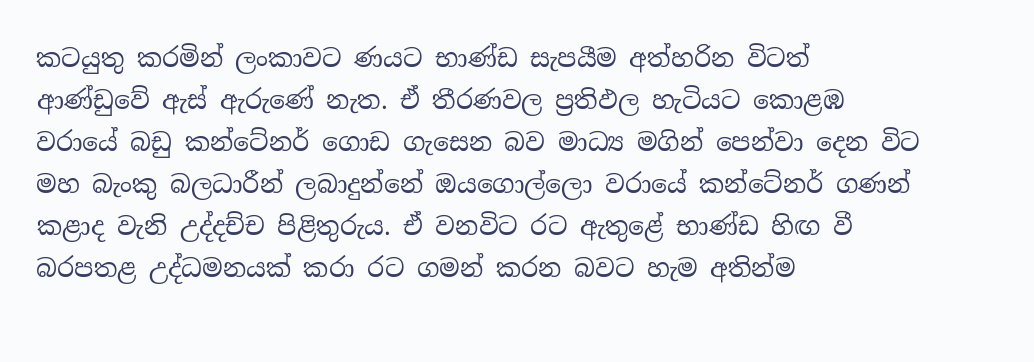කටයුතු කරමින් ලංකාවට ණයට භාණ්ඩ සැපයීම අත්හරින විටත් ආණ්ඩුවේ ඇස් ඇරුණේ නැත. ඒ තීරණවල ප්‍රතිඵල හැටියට කොළඹ වරායේ බඩු කන්ටේනර් ගොඩ ගැසෙන බව මාධ්‍ය මගින් පෙන්වා දෙන විට මහ බැංකු බලධාරීන් ලබාදුන්නේ ඔයගොල්ලො වරායේ කන්ටේනර් ගණන් කළාද වැනි උද්දච්ච පිළිතුරුය. ඒ වනවිට රට ඇතුළේ භාණ්ඩ හිඟ වී බරපතළ උද්ධමනයක් කරා රට ගමන් කරන බවට හැම අතින්ම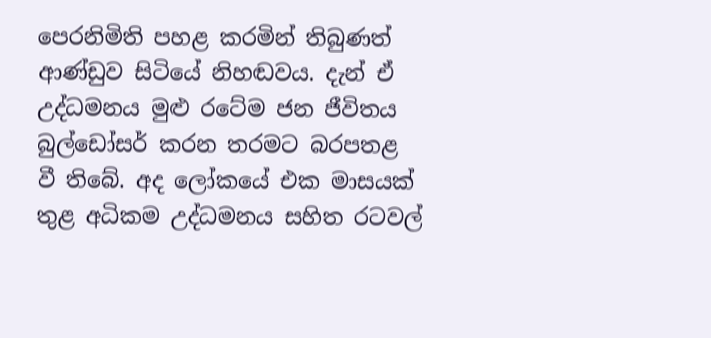පෙරනිමිති පහළ කරමින් තිබුණත් ආණ්ඩුව සිටියේ නිහඬවය. දැන් ඒ උද්ධමනය මුළු රටේම ජන ජීවිතය බුල්ඩෝසර් කරන තරමට බරපතළ වී තිබේ. අද ලෝකයේ එක මාසයක් තුළ අධිකම උද්ධමනය සහිත රටවල්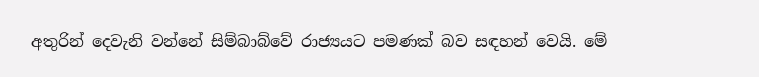අතුරින් දෙවැනි වන්නේ සිම්බාබ්වේ රාජ්‍යයට පමණක් බව සඳහන් වෙයි. මේ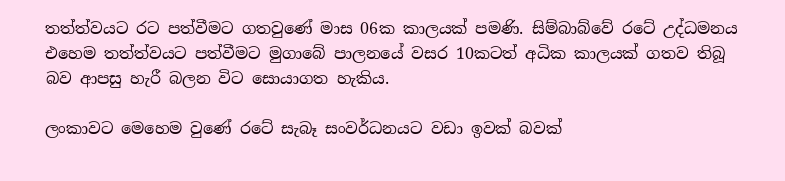තත්ත්වයට රට පත්වීමට ගතවුණේ මාස 06ක කාලයක් පමණි. සිම්බාබ්වේ රටේ උද්ධමනය එහෙම තත්ත්වයට පත්වීමට මුගාබේ පාලනයේ වසර 10කටත් අධික කාලයක් ගතව තිබූ බව ආපසු හැරී බලන විට සොයාගත හැකිය.

ලංකාවට මෙහෙම වුණේ රටේ සැබෑ සංවර්ධනයට වඩා ඉවක් බවක්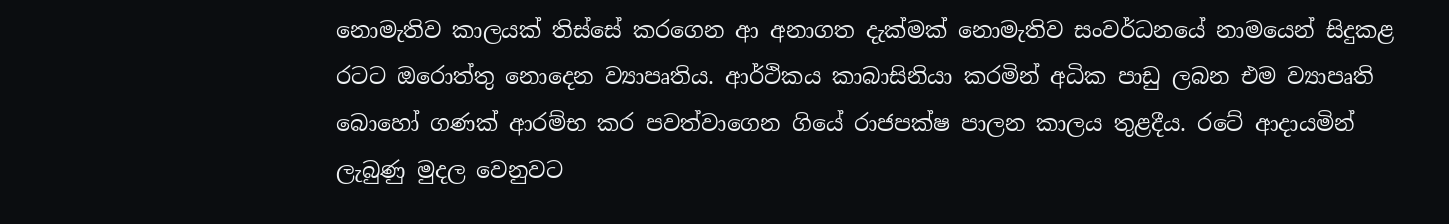නොමැතිව කාලයක් තිස්සේ කරගෙන ආ අනාගත දැක්මක් නොමැතිව සංවර්ධනයේ නාමයෙන් සිදුකළ රටට ඔරොත්තු නොදෙන ව්‍යාපෘතිය. ආර්ථිකය කාබාසිනියා කරමින් අධික පාඩු ලබන එම ව්‍යාපෘති බොහෝ ගණක් ආරම්භ කර පවත්වාගෙන ගියේ රාජපක්ෂ පාලන කාලය තුළදීය. රටේ ආදායමින් ලැබුණු මුදල වෙනුවට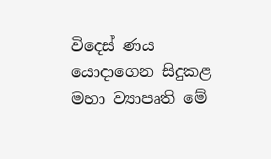විදෙස් ණය යොදාගෙන සිදුකළ මහා ව්‍යාපෘති මේ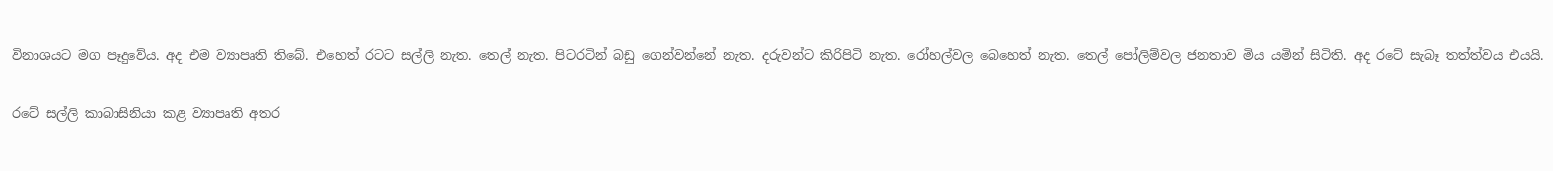විනාශයට මග පෑදුවේය. අද එම ව්‍යාපෘති තිබේ. එහෙත් රටට සල්ලි නැත. තෙල් නැත. පිටරටින් බඩු ගෙන්වන්නේ නැත. දරුවන්ට කිරිපිටි නැත. රෝහල්වල බෙහෙත් නැත. තෙල් පෝලිම්වල ජනතාව මිය යමින් සිටිති. අද රටේ සැබෑ තත්ත්වය එයයි.

රටේ සල්ලි කාබාසිනියා කළ ව්‍යාපෘති අතර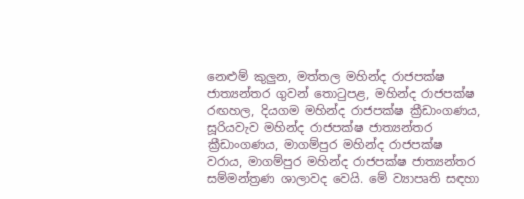නෙළුම් කුලුන, මත්තල මහින්ද රාජපක්ෂ ජාත්‍යන්තර ගුවන් තොටුපළ, මහින්ද රාජපක්ෂ රඟහල, දියගම මහින්ද රාජපක්ෂ ක්‍රීඩාංගණය, සූරියවැව මහින්ද රාජපක්ෂ ජාත්‍යන්තර ක්‍රීඩාංගණය, මාගම්පුර මහින්ද රාජපක්ෂ වරාය, මාගම්පුර මහින්ද රාජපක්ෂ ජාත්‍යන්තර සම්මන්ත්‍රණ ශාලාවද වෙයි. මේ ව්‍යාපෘති සඳහා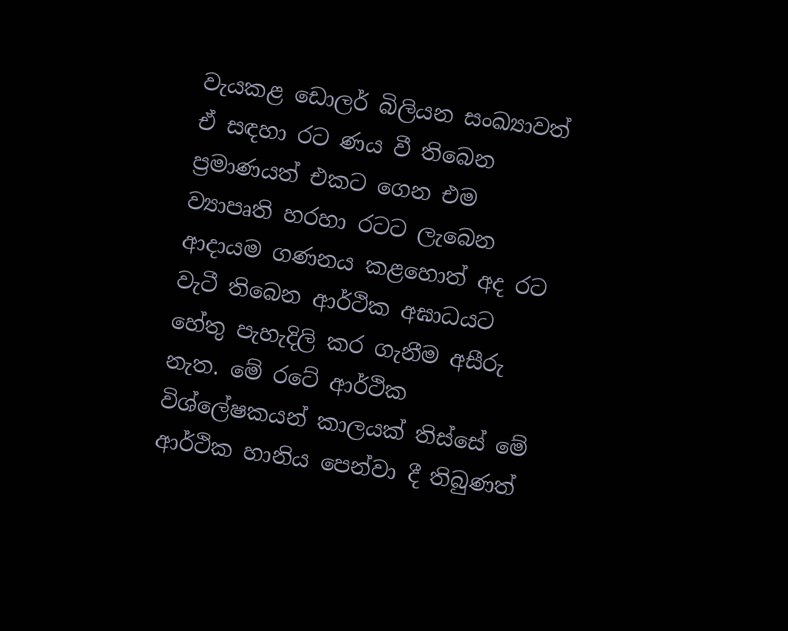වැයකළ ඩොලර් බිලියන සංඛ්‍යාවත් ඒ සඳහා රට ණය වී තිබෙන ප්‍රමාණයත් එකට ගෙන එම ව්‍යාපෘති හරහා රටට ලැබෙන ආදායම ගණනය කළහොත් අද රට වැටී තිබෙන ආර්ථික අඝාධයට හේතු පැහැදිලි කර ගැනීම අසීරු නැත. මේ රටේ ආර්ථික විශ්ලේෂකයන් කාලයක් තිස්සේ මේ ආර්ථික හානිය පෙන්වා දී තිබුණත්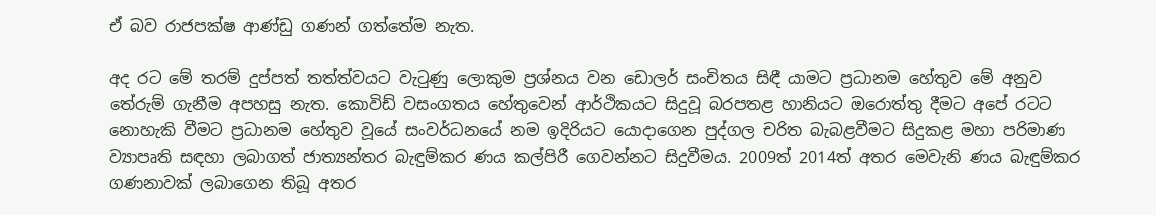ඒ බව රාජපක්ෂ ආණ්ඩු ගණන් ගත්තේම නැත.

අද රට මේ තරම් දුප්පත් තත්ත්වයට වැටුණු ලොකුම ප්‍රශ්නය වන ඩොලර් සංචිතය සිඳී යාමට ප්‍රධානම හේතුව මේ අනුව තේරුම් ගැනීම අපහසු නැත. කොවිඩ් වසංගතය හේතුවෙන් ආර්ථිකයට සිදුවූ බරපතළ හානියට ඔරොත්තු දීමට අපේ රටට නොහැකි වීමට ප්‍රධානම හේතුව වූයේ සංවර්ධනයේ නම ඉදිරියට යොදාගෙන පුද්ගල චරිත බැබළවීමට සිදුකළ මහා පරිමාණ ව්‍යාපෘති සඳහා ලබාගත් ජාත්‍යන්තර බැඳුම්කර ණය කල්පිරී ගෙවන්නට සිදුවීමය. 2009ත් 2014ත් අතර මෙවැනි ණය බැඳුම්කර ගණනාවක් ලබාගෙන තිබූ අතර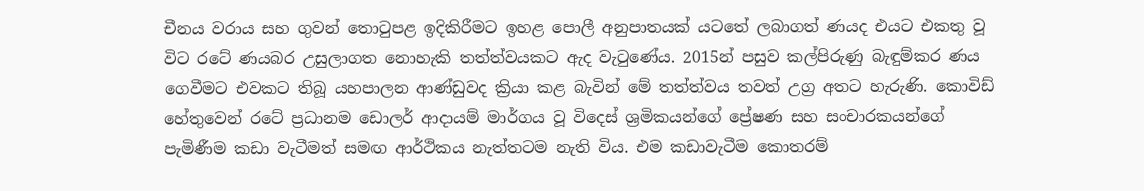චීනය වරාය සහ ගුවන් තොටුපළ ඉදිකිරීමට ඉහළ පොලී අනුපාතයක් යටතේ ලබාගත් ණයද එයට එකතු වූ විට රටේ ණයබර උසුලාගත නොහැකි තත්ත්වයකට ඇද වැටුණේය. 2015න් පසුව කල්පිරුණු බැඳුම්කර ණය ගෙවීමට එවකට තිබූ යහපාලන ආණ්ඩුවද ක්‍රියා කළ බැවින් මේ තත්ත්වය තවත් උග්‍ර අතට හැරුණි. කොවිඩ් හේතුවෙන් රටේ ප්‍රධානම ඩොලර් ආදායම් මාර්ගය වූ විදෙස් ශ්‍රමිකයන්ගේ ප්‍රේෂණ සහ සංචාරකයන්ගේ පැමිණීම කඩා වැටීමත් සමඟ ආර්ථිකය නැත්තටම නැති විය. එම කඩාවැටීම කොතරම්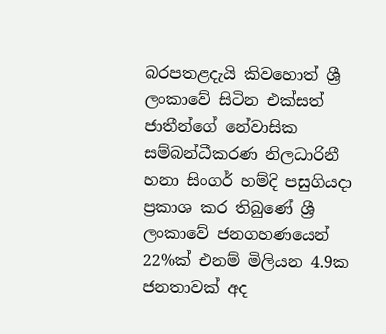බරපතළදැයි කිවහොත් ශ්‍රී ලංකාවේ සිටින එක්සත් ජාතීන්ගේ නේවාසික සම්බන්ධීකරණ නිලධාරිනී හනා සිංගර් හම්දි පසුගියදා ප්‍රකාශ කර තිබුණේ ශ්‍රී ලංකාවේ ජනගහණයෙන් 22%ක් එනම් මිලියන 4.9ක ජනතාවක් අද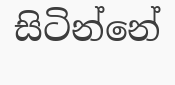සිටින්නේ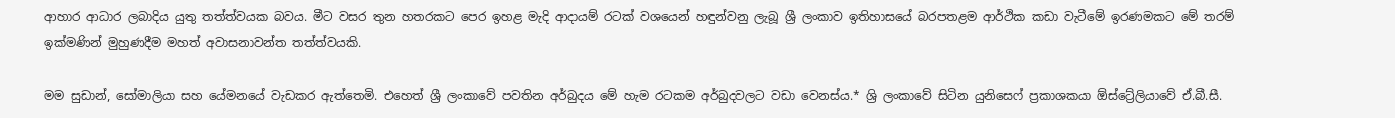ආහාර ආධාර ලබාදිය යුතු තත්ත්වයක බවය. මීට වසර තුන හතරකට පෙර ඉහළ මැදි ආදායම් රටක් වශයෙන් හඳුන්වනු ලැබූ ශ්‍රී ලංකාව ඉතිහාසයේ බරපතළම ආර්ථික කඩා වැටීමේ ඉරණමකට මේ තරම් ඉක්මණින් මුහුණදීම මහත් අවාසනාවන්ත තත්ත්වයකි.

මම සුඩාන්, සෝමාලියා සහ යේමනයේ වැඩකර ඇත්තෙමි. එහෙත් ශ්‍රී ලංකාවේ පවතින අර්බුදය මේ හැම රටකම අර්බුදවලට වඩා වෙනස්ය.* ශ්‍රි ලංකාවේ සිටින යුනිසෙෆ් ප්‍රකාශකයා ඕස්ට්‍රේලියාවේ ඒ.බී.සී.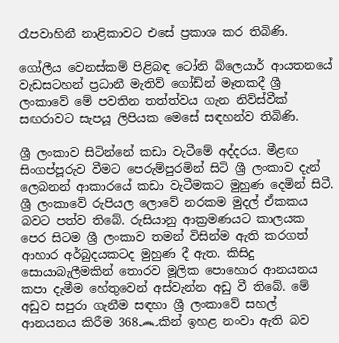රෑපවාහිනී නාළිකාවට එසේ ප්‍රකාශ කර තිබිණි.

ගෝලීය වෙනස්කම් පිළිබඳ ටෝනි බ්ලෙයාර් ආයතනයේ වැඩසටහන් ප්‍රධානී මැතිව් ගෝඩ්න් මෑතකදී ශ්‍රී ලංකාවේ මේ පවතින තත්ත්වය ගැන නිව්ස්වීක් සඟරාවට සැපයූ ලිපියක මෙසේ සඳහන්ව තිබිණි.

ශ්‍රී ලංකාව සිටින්නේ කඩා වැටීමේ අද්දරය. මීළඟ සිංගප්පූරුව වීමට පෙරුම්පුරමින් සිටි ශ්‍රී ලංකාව දැන් ලෙබනන් ආකාරයේ කඩා වැටීමකට මුහුණ දෙමින් සිටී. ශ්‍රී ලංකාවේ රුපියල ලොවේ නරකම මුදල් ඒකකය බවට පත්ව තිබේ. රුසියානු ආක්‍රමණයට කාලයක පෙර සිටම ශ්‍රී ලංකාව තමන් විසින්ම ඇති කරගත් ආහාර අර්බුදයකටද මුහුණ දී ඇත. කිසිදු සොයාබැලීමකින් තොරව මූලික පොහොර ආනයනය කපා දැමීම හේතුවෙන් අස්වැන්න අඩු වී තිබේ. මේ අඩුව සපුරා ගැනීම සඳහා ශ්‍රී ලංකාවේ සහල් ආනයනය කිරීම 368෴කින් ඉහළ නංවා ඇති බව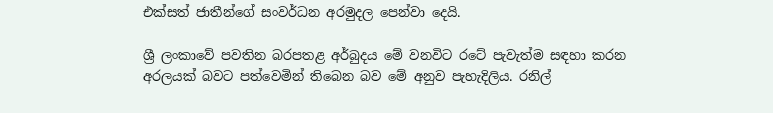එක්සත් ජාතීන්ගේ සංවර්ධන අරමුදල පෙන්වා දෙයි.

ශ්‍රී ලංකාවේ පවතින බරපතළ අර්බුදය මේ වනවිට රටේ පැවැත්ම සඳහා කරන අරලයක් බවට පත්වෙමින් තිබෙන බව මේ අනුව පැහැදිලිය. රනිල්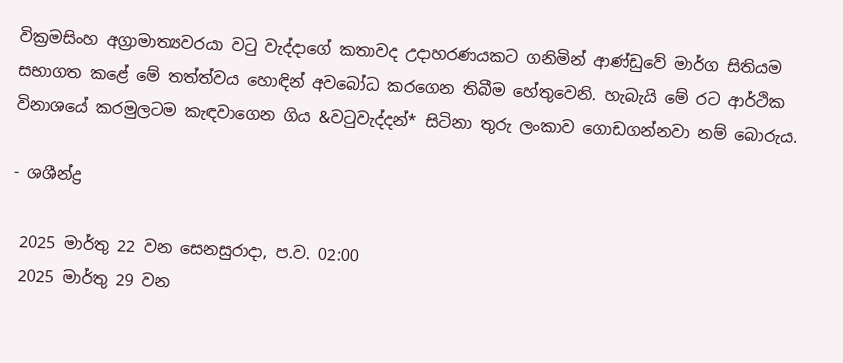වික්‍රමසිංහ අග්‍රාමාත්‍යවරයා වටු වැද්දාගේ කතාවද උදාහරණයකට ගනිමින් ආණ්ඩුවේ මාර්ග සිතියම සභාගත කළේ මේ තත්ත්වය හොඳින් අවබෝධ කරගෙන තිබීම හේතුවෙනි. හැබැයි මේ රට ආර්ථික විනාශයේ කරමුලටම කැඳවාගෙන ගිය &වටුවැද්දන්* සිටිනා තුරු ලංකාව ගොඩගන්නවා නම් බොරුය.

- ශශීන්ද්‍ර

 2025 මාර්තු 22 වන සෙනසුරාදා, ප.ව. 02:00
 2025 මාර්තු 29 වන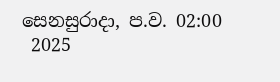සෙනසුරාදා, ප.ව. 02:00
 2025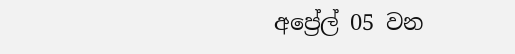අප්‍රේල් 05 වන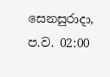සෙනසුරාදා, ප.ව. 02:00